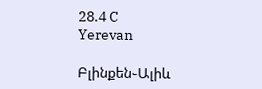28.4 C
Yerevan

Բլինքեն֊Ալիև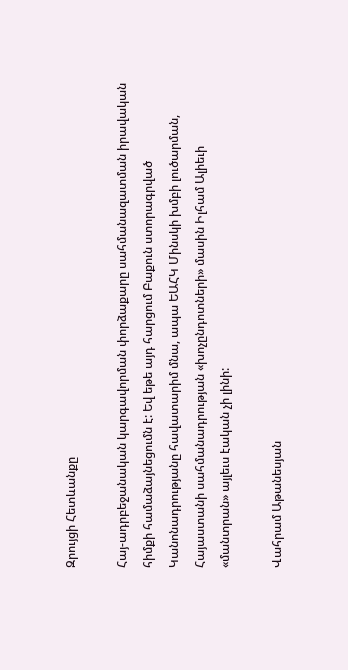Զրույցի Հետևանքը

Հայ-ադրբեջանական կարգավորման փորձաքարը սահմանազատման իրավական հիմքի համաձայնեցումն է: Եվ եթե այդ հարցում Բաքուն ստորագրված Կանոնադրությանը հավատարիմ մնա, ապա ԵԱՀԿ Մինսկի խմբի լուծարման, Հայաստանի սահմանադրության «խոչընդոտների» մասին Իլհամ Ալիեւի «մանտրան» այլեւս էական չի լինի:

Վահրամ Աթանեսյան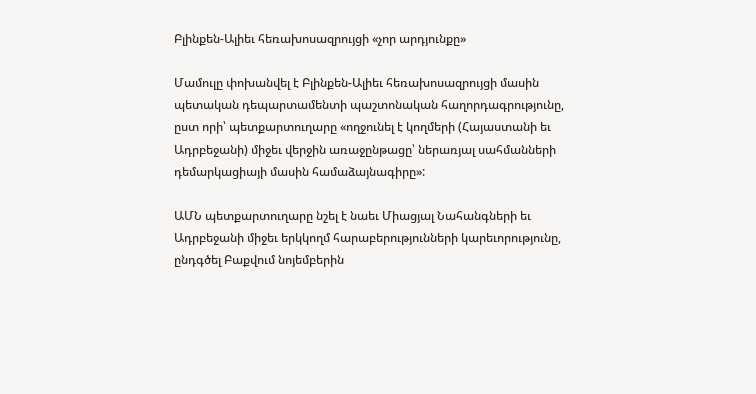Բլինքեն-Ալիեւ հեռախոսազրույցի «չոր արդյունքը»

Մամուլը փոխանվել է Բլինքեն-Ալիեւ հեռախոսազրույցի մասին պետական դեպարտամենտի պաշտոնական հաղորդագրությունը, ըստ որի՝ պետքարտուղարը «ողջունել է կողմերի (Հայաստանի եւ Ադրբեջանի) միջեւ վերջին առաջընթացը՝ ներառյալ սահմանների դեմարկացիայի մասին համաձայնագիրը»:

ԱՄՆ պետքարտուղարը նշել է նաեւ Միացյալ Նահանգների եւ Ադրբեջանի միջեւ երկկողմ հարաբերությունների կարեւորությունը, ընդգծել Բաքվում նոյեմբերին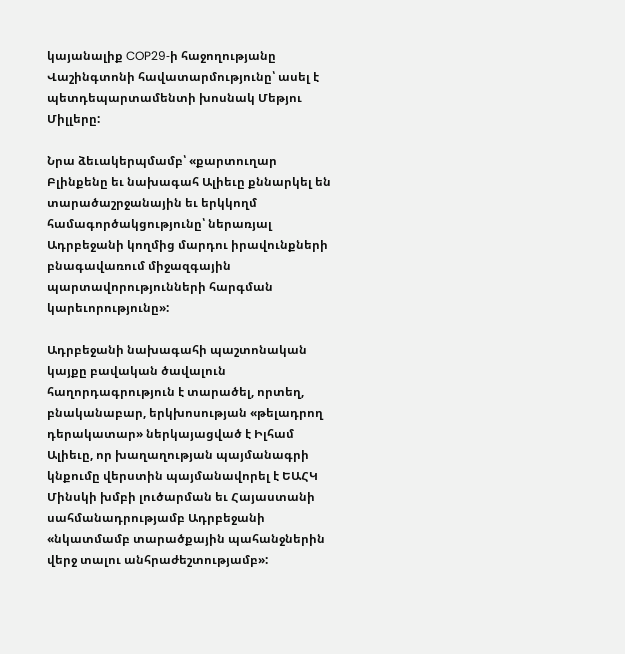կայանալիք COP29‑ի հաջողությանը Վաշինգտոնի հավատարմությունը՝ ասել է պետդեպարտամենտի խոսնակ Մեթյու Միլլերը:

Նրա ձեւակերպմամբ՝ «քարտուղար Բլինքենը եւ նախագահ Ալիեւը քննարկել են տարածաշրջանային եւ երկկողմ համագործակցությունը՝ ներառյալ Ադրբեջանի կողմից մարդու իրավունքների բնագավառում միջազգային պարտավորությունների հարգման կարեւորությունը»:

Ադրբեջանի նախագահի պաշտոնական կայքը բավական ծավալուն հաղորդագրություն է տարածել, որտեղ, բնականաբար, երկխոսության «թելադրող դերակատար» ներկայացված է Իլհամ Ալիեւը, որ խաղաղության պայմանագրի կնքումը վերստին պայմանավորել է ԵԱՀԿ Մինսկի խմբի լուծարման եւ Հայաստանի սահմանադրությամբ Ադրբեջանի «նկատմամբ տարածքային պահանջներին վերջ տալու անհրաժեշտությամբ»: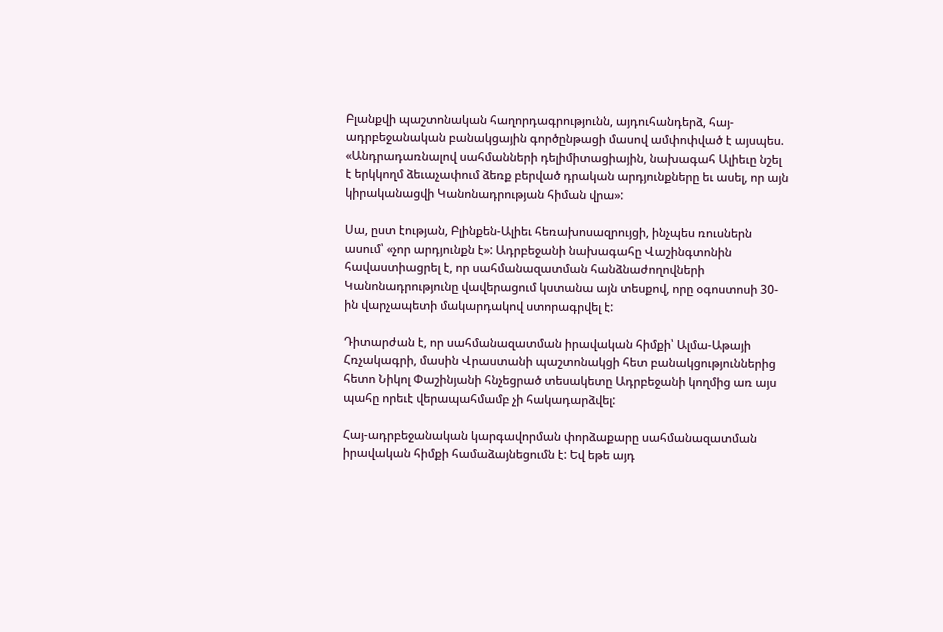Բլանքվի պաշտոնական հաղորդագրությունն, այդուհանդերձ, հայ-ադրբեջանական բանակցային գործընթացի մասով ամփոփված է այսպես. «Անդրադառնալով սահմանների դելիմիտացիային, նախագահ Ալիեւը նշել է երկկողմ ձեւաչափում ձեռք բերված դրական արդյունքները եւ ասել, որ այն կիրականացվի Կանոնադրության հիման վրա»:

Սա, ըստ էության, Բլինքեն-Ալիեւ հեռախոսազրույցի, ինչպես ռուսներն ասում՝ «չոր արդյունքն է»: Ադրբեջանի նախագահը Վաշինգտոնին հավաստիացրել է, որ սահմանազատման հանձնաժողովների Կանոնադրությունը վավերացում կստանա այն տեսքով, որը օգոստոսի 30-ին վարչապետի մակարդակով ստորագրվել է:

Դիտարժան է, որ սահմանազատման իրավական հիմքի՝ Ալմա-Աթայի Հռչակագրի, մասին Վրաստանի պաշտոնակցի հետ բանակցություններից հետո Նիկոլ Փաշինյանի հնչեցրած տեսակետը Ադրբեջանի կողմից առ այս պահը որեւէ վերապահմամբ չի հակադարձվել:

Հայ-ադրբեջանական կարգավորման փորձաքարը սահմանազատման իրավական հիմքի համաձայնեցումն է: Եվ եթե այդ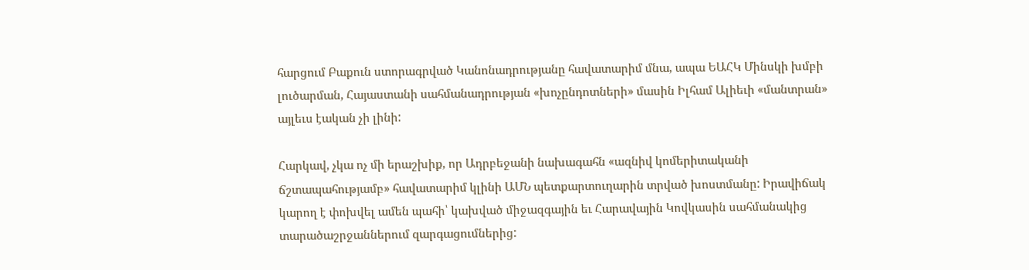հարցում Բաքուն ստորագրված Կանոնադրությանը հավատարիմ մնա, ապա ԵԱՀԿ Մինսկի խմբի լուծարման, Հայաստանի սահմանադրության «խոչընդոտների» մասին Իլհամ Ալիեւի «մանտրան» այլեւս էական չի լինի:

Հարկավ, չկա ոչ մի երաշխիք, որ Ադրբեջանի նախագահն «ազնիվ կոմերիտականի ճշտապահությամբ» հավատարիմ կլինի ԱՄՆ պետքարտուղարին տրված խոստմանը: Իրավիճակ կարող է փոխվել ամեն պահի՝ կախված միջազգային եւ Հարավային Կովկասին սահմանակից տարածաշրջաններում զարգացումներից: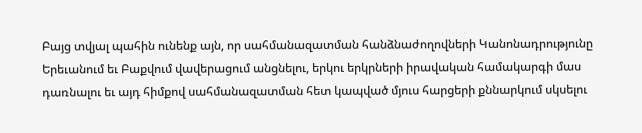Բայց տվյալ պահին ունենք այն, որ սահմանազատման հանձնաժողովների Կանոնադրությունը Երեւանում եւ Բաքվում վավերացում անցնելու, երկու երկրների իրավական համակարգի մաս դառնալու եւ այդ հիմքով սահմանազատման հետ կապված մյուս հարցերի քննարկում սկսելու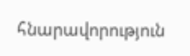հնարավորություն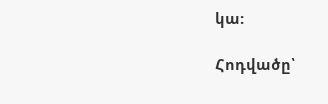կա:

Հոդվածը՝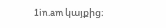1in.am կայքից։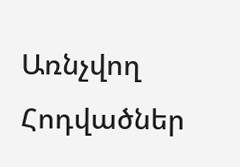Առնչվող Հոդվածներ